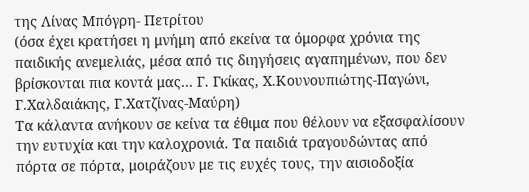της Λίνας Μπόγρη- Πετρίτου
(όσα έχει κρατήσει η μνήμη από εκείνα τα όμορφα χρόνια της παιδικής ανεμελιάς, μέσα από τις διηγήσεις αγαπημένων, που δεν βρίσκονται πια κοντά μας… Γ. Γκίκας, Χ.Κουνουπιώτης-Παγώνι, Γ.Χαλδαιάκης, Γ.Χατζίνας-Μαύρη)
Τα κάλαντα ανήκουν σε κείνα τα έθιμα που θέλουν να εξασφαλίσουν την ευτυχία και την καλοχρονιά. Τα παιδιά τραγουδώντας από πόρτα σε πόρτα, μοιράζουν με τις ευχές τους, την αισιοδοξία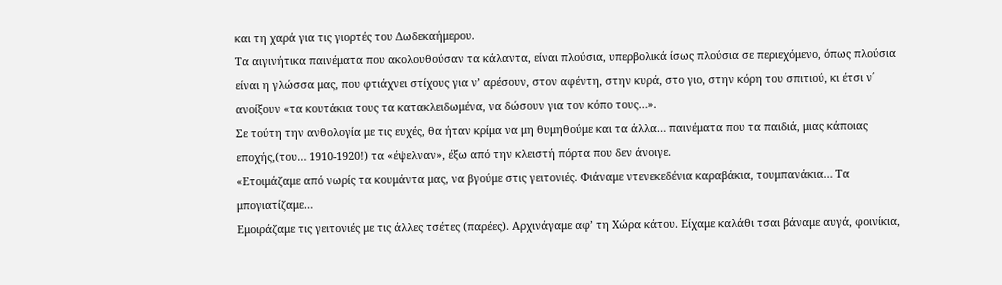και τη χαρά για τις γιορτές του Δωδεκαήμερου.
Τα αιγινήτικα παινέματα που ακολουθούσαν τα κάλαντα, είναι πλούσια, υπερβολικά ίσως πλούσια σε περιεχόμενο, όπως πλούσια είναι η γλώσσα μας, που φτιάχνει στίχους για ν’ αρέσουν, στον αφέντη, στην κυρά, στο γιο, στην κόρη του σπιτιού, κι έτσι ν΄ ανοίξουν «τα κουτάκια τους τα κατακλειδωμένα, να δώσουν για τον κόπο τους…».
Σε τούτη την ανθολογία με τις ευχές, θα ήταν κρίμα να μη θυμηθούμε και τα άλλα… παινέματα που τα παιδιά, μιας κάποιας εποχής,(του… 1910-1920!) τα «έψελναν», έξω από την κλειστή πόρτα που δεν άνοιγε.
«Ετοιμάζαμε από νωρίς τα κουμάντα μας, να βγούμε στις γειτονιές. Φιάναμε ντενεκεδένια καραβάκια, τουμπανάκια… Τα μπογιατίζαμε…
Εμοιράζαμε τις γειτονιές με τις άλλες τσέτες (παρέες). Αρχινάγαμε αφ’ τη Χώρα κάτου. Είχαμε καλάθι τσαι βάναμε αυγά, φοινίκια,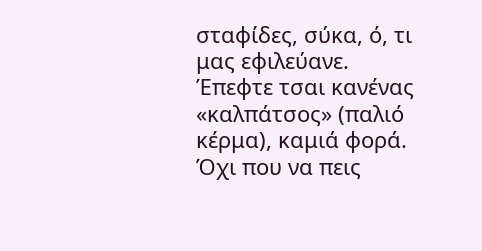σταφίδες, σύκα, ό, τι μας εφιλεύανε. Έπεφτε τσαι κανένας «καλπάτσος» (παλιό κέρμα), καμιά φορά. Όχι που να πεις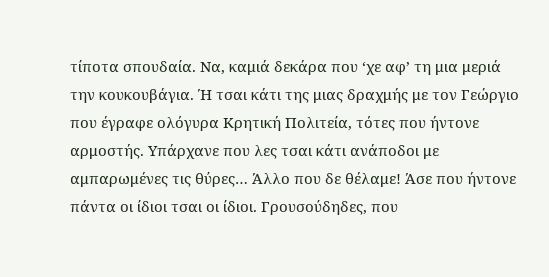τίποτα σπουδαία. Να, καμιά δεκάρα που ‘χε αφ’ τη μια μεριά την κουκουβάγια. Ή τσαι κάτι της μιας δραχμής με τον Γεώργιο που έγραφε ολόγυρα Κρητική Πολιτεία, τότες που ήντονε αρμοστής. Υπάρχανε που λες τσαι κάτι ανάποδοι με αμπαρωμένες τις θύρες… Άλλο που δε θέλαμε! Άσε που ήντονε πάντα οι ίδιοι τσαι οι ίδιοι. Γρουσούδηδες, που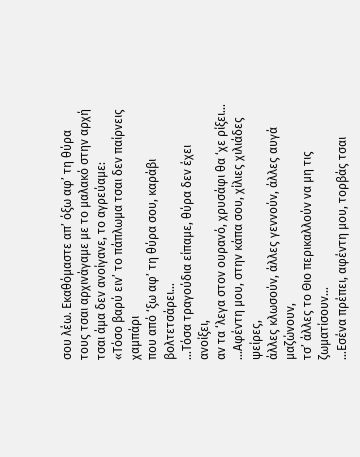σου λέω. Εκαθόμαστε απ’ όξω αφ’ τη θύρα τους τσαι αρχινάγαμε με το μαλακό στην αρχή τσαι άμα δεν ανοίγανε, το αγρεύαμε:
«Τόσο βαρύ ειν’ το πάπλωμα τσαι δεν παίρνεις χαμπάρι
που από ‘ξω αφ’ τη θύρα σου, καράβι βολτετσάρει…
…Τόσα τραγούδια είπαμε, θύρα δεν έχει ανοίξει,
αν τα ‘λεγα στον ουρανό, χρυσάφι θα ‘χε ρίξει…
…Αφέντη μου, στην κάπα σου, χίλιες χιλιάδες ψείρες,
άλλες κλωσούν, άλλες γεννούν, άλλες αυγά μαζώνουν,
τσ’ άλλες το Θιο περικαλλούν να μη τις ζωματίσουν…
…Εσένα πρέπει, αφέντη μου, τορβάς τσαι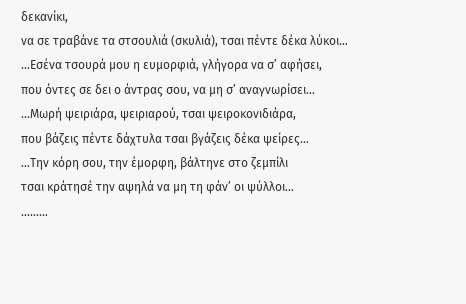δεκανίκι,
να σε τραβάνε τα στσουλιά (σκυλιά), τσαι πέντε δέκα λύκοι…
…Εσένα τσουρά μου η ευμορφιά, γλήγορα να σ’ αφήσει,
που όντες σε δει ο άντρας σου, να μη σ’ αναγνωρίσει…
…Μωρή ψειριάρα, ψειριαρού, τσαι ψειροκονιδιάρα,
που βάζεις πέντε δάχτυλα τσαι βγάζεις δέκα ψείρες…
…Την κόρη σου, την έμορφη, βάλτηνε στο ζεμπίλι
τσαι κράτησέ την αψηλά να μη τη φάν’ οι ψύλλοι…
………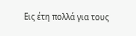Εις έτη πολλά για τους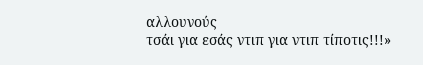αλλουνούς
τσάι για εσάς ντιπ για ντιπ τίποτις!!!»